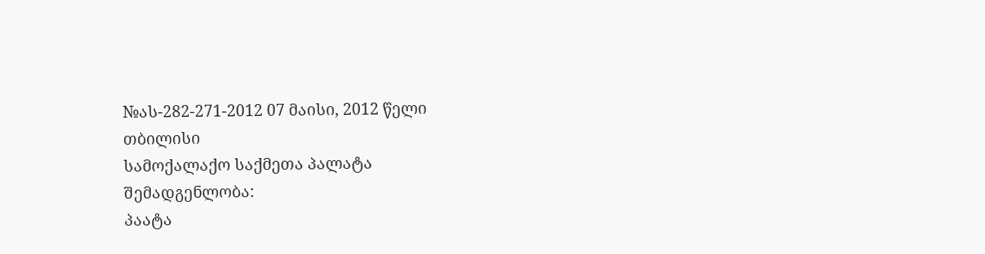№ას-282-271-2012 07 მაისი, 2012 წელი
თბილისი
სამოქალაქო საქმეთა პალატა
შემადგენლობა:
პაატა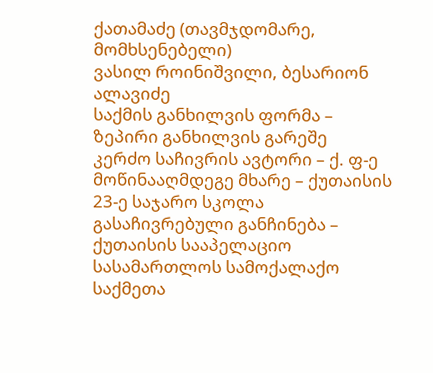ქათამაძე (თავმჯდომარე, მომხსენებელი)
ვასილ როინიშვილი, ბესარიონ ალავიძე
საქმის განხილვის ფორმა – ზეპირი განხილვის გარეშე
კერძო საჩივრის ავტორი – ქ. ფ-ე
მოწინააღმდეგე მხარე – ქუთაისის 23-ე საჯარო სკოლა
გასაჩივრებული განჩინება – ქუთაისის სააპელაციო სასამართლოს სამოქალაქო საქმეთა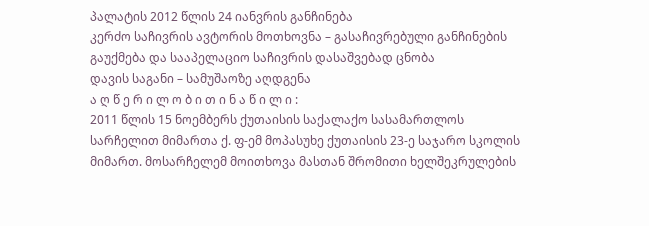პალატის 2012 წლის 24 იანვრის განჩინება
კერძო საჩივრის ავტორის მოთხოვნა – გასაჩივრებული განჩინების გაუქმება და სააპელაციო საჩივრის დასაშვებად ცნობა
დავის საგანი – სამუშაოზე აღდგენა
ა ღ წ ე რ ი ლ ო ბ ი თ ი ნ ა წ ი ლ ი :
2011 წლის 15 ნოემბერს ქუთაისის საქალაქო სასამართლოს სარჩელით მიმართა ქ. ფ-ემ მოპასუხე ქუთაისის 23-ე საჯარო სკოლის მიმართ. მოსარჩელემ მოითხოვა მასთან შრომითი ხელშეკრულების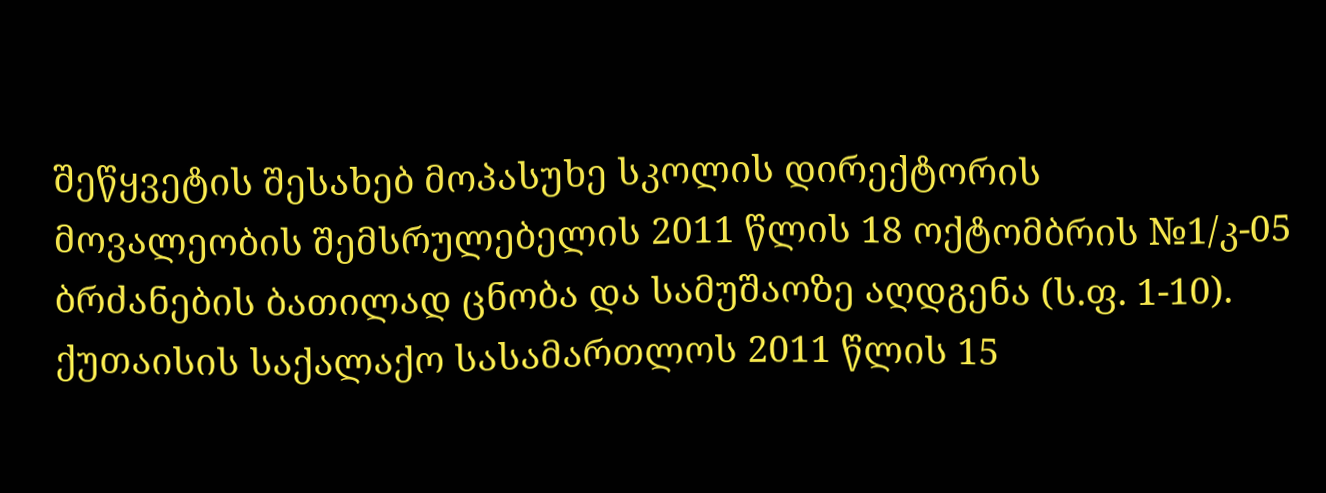შეწყვეტის შესახებ მოპასუხე სკოლის დირექტორის მოვალეობის შემსრულებელის 2011 წლის 18 ოქტომბრის №1/კ-05 ბრძანების ბათილად ცნობა და სამუშაოზე აღდგენა (ს.ფ. 1-10).
ქუთაისის საქალაქო სასამართლოს 2011 წლის 15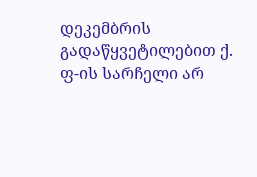დეკემბრის გადაწყვეტილებით ქ. ფ-ის სარჩელი არ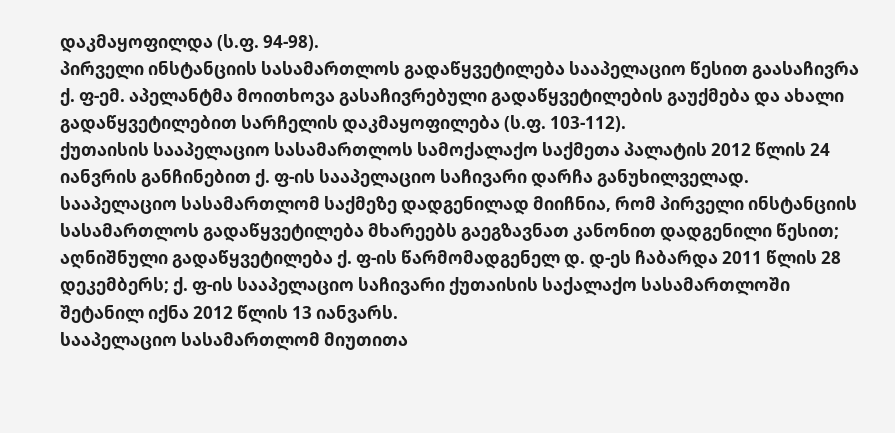დაკმაყოფილდა (ს.ფ. 94-98).
პირველი ინსტანციის სასამართლოს გადაწყვეტილება სააპელაციო წესით გაასაჩივრა ქ. ფ-ემ. აპელანტმა მოითხოვა გასაჩივრებული გადაწყვეტილების გაუქმება და ახალი გადაწყვეტილებით სარჩელის დაკმაყოფილება (ს.ფ. 103-112).
ქუთაისის სააპელაციო სასამართლოს სამოქალაქო საქმეთა პალატის 2012 წლის 24 იანვრის განჩინებით ქ. ფ-ის სააპელაციო საჩივარი დარჩა განუხილველად.
სააპელაციო სასამართლომ საქმეზე დადგენილად მიიჩნია, რომ პირველი ინსტანციის სასამართლოს გადაწყვეტილება მხარეებს გაეგზავნათ კანონით დადგენილი წესით; აღნიშნული გადაწყვეტილება ქ. ფ-ის წარმომადგენელ დ. დ-ეს ჩაბარდა 2011 წლის 28 დეკემბერს; ქ. ფ-ის სააპელაციო საჩივარი ქუთაისის საქალაქო სასამართლოში შეტანილ იქნა 2012 წლის 13 იანვარს.
სააპელაციო სასამართლომ მიუთითა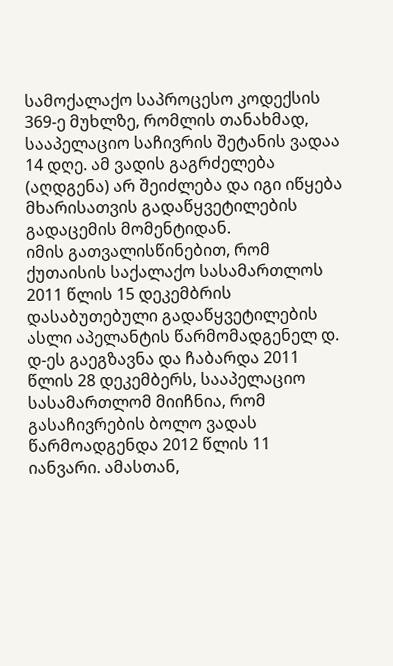სამოქალაქო საპროცესო კოდექსის 369-ე მუხლზე, რომლის თანახმად, სააპელაციო საჩივრის შეტანის ვადაა 14 დღე. ამ ვადის გაგრძელება (აღდგენა) არ შეიძლება და იგი იწყება მხარისათვის გადაწყვეტილების გადაცემის მომენტიდან.
იმის გათვალისწინებით, რომ ქუთაისის საქალაქო სასამართლოს 2011 წლის 15 დეკემბრის დასაბუთებული გადაწყვეტილების ასლი აპელანტის წარმომადგენელ დ. დ-ეს გაეგზავნა და ჩაბარდა 2011 წლის 28 დეკემბერს, სააპელაციო სასამართლომ მიიჩნია, რომ გასაჩივრების ბოლო ვადას წარმოადგენდა 2012 წლის 11 იანვარი. ამასთან,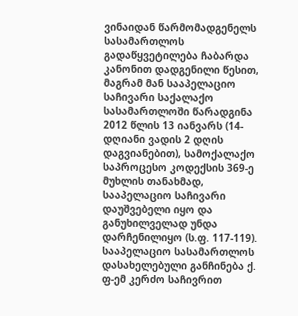ვინაიდან წარმომადგენელს სასამართლოს გადაწყვეტილება ჩაბარდა კანონით დადგენილი წესით, მაგრამ მან სააპელაციო საჩივარი საქალაქო სასამართლოში წარადგინა 2012 წლის 13 იანვარს (14-დღიანი ვადის 2 დღის დაგვიანებით), სამოქალაქო საპროცესო კოდექსის 369-ე მუხლის თანახმად, სააპელაციო საჩივარი დაუშვებელი იყო და განუხილველად უნდა დარჩენილიყო (ს.ფ. 117-119).
სააპელაციო სასამართლოს დასახელებული განჩინება ქ. ფ-ემ კერძო საჩივრით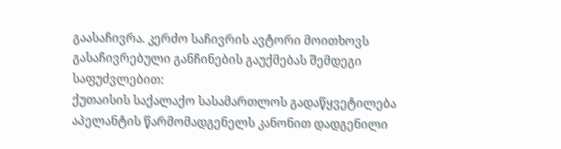გაასაჩივრა. კერძო საჩივრის ავტორი მოითხოვს გასაჩივრებული განჩინების გაუქმებას შემდეგი საფუძვლებით:
ქუთაისის საქალაქო სასამართლოს გადაწყვეტილება აპელანტის წარმომადგენელს კანონით დადგენილი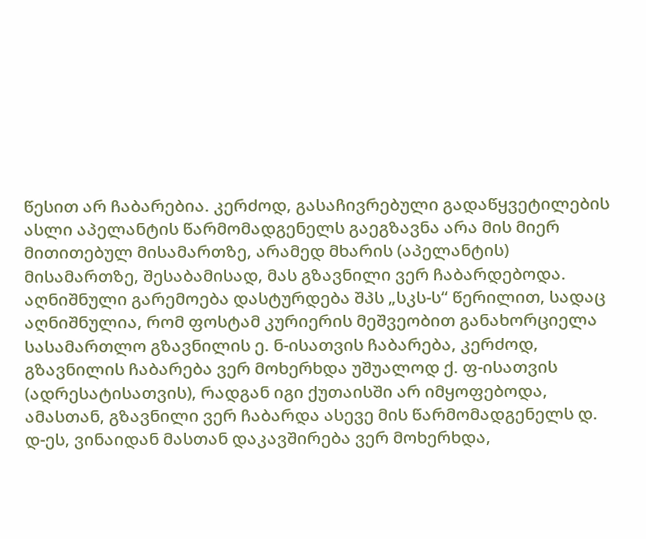წესით არ ჩაბარებია. კერძოდ, გასაჩივრებული გადაწყვეტილების ასლი აპელანტის წარმომადგენელს გაეგზავნა არა მის მიერ მითითებულ მისამართზე, არამედ მხარის (აპელანტის) მისამართზე, შესაბამისად, მას გზავნილი ვერ ჩაბარდებოდა. აღნიშნული გარემოება დასტურდება შპს „სკს-ს“ წერილით, სადაც აღნიშნულია, რომ ფოსტამ კურიერის მეშვეობით განახორციელა სასამართლო გზავნილის ე. ნ-ისათვის ჩაბარება, კერძოდ, გზავნილის ჩაბარება ვერ მოხერხდა უშუალოდ ქ. ფ-ისათვის (ადრესატისათვის), რადგან იგი ქუთაისში არ იმყოფებოდა, ამასთან, გზავნილი ვერ ჩაბარდა ასევე მის წარმომადგენელს დ. დ-ეს, ვინაიდან მასთან დაკავშირება ვერ მოხერხდა,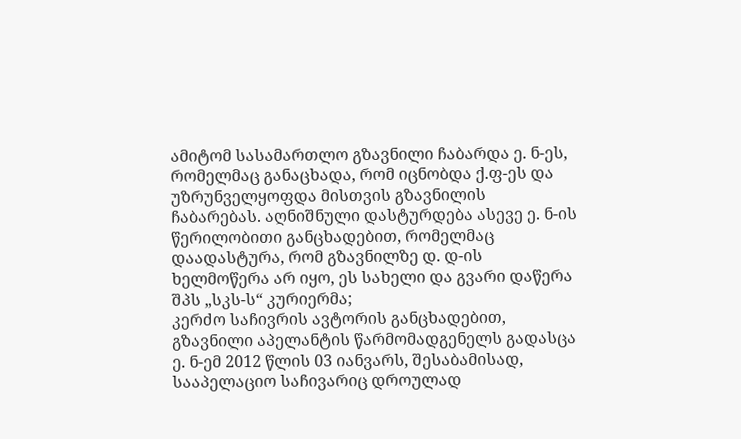ამიტომ სასამართლო გზავნილი ჩაბარდა ე. ნ-ეს, რომელმაც განაცხადა, რომ იცნობდა ქ.ფ-ეს და უზრუნველყოფდა მისთვის გზავნილის ჩაბარებას. აღნიშნული დასტურდება ასევე ე. ნ-ის წერილობითი განცხადებით, რომელმაც დაადასტურა, რომ გზავნილზე დ. დ-ის ხელმოწერა არ იყო, ეს სახელი და გვარი დაწერა შპს „სკს-ს“ კურიერმა;
კერძო საჩივრის ავტორის განცხადებით, გზავნილი აპელანტის წარმომადგენელს გადასცა ე. ნ-ემ 2012 წლის 03 იანვარს, შესაბამისად, სააპელაციო საჩივარიც დროულად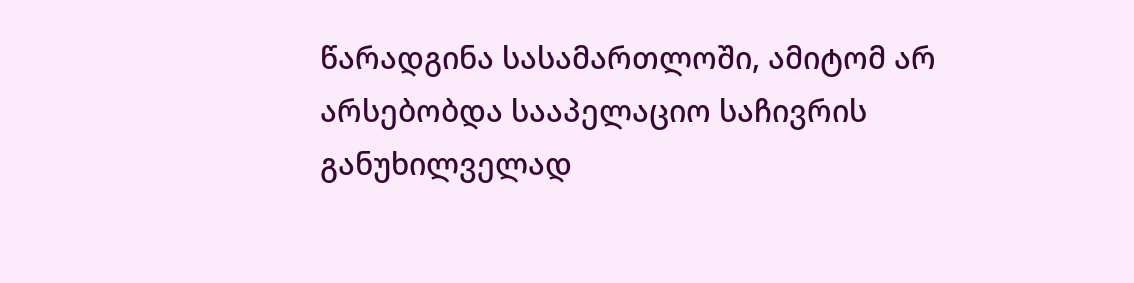წარადგინა სასამართლოში, ამიტომ არ არსებობდა სააპელაციო საჩივრის განუხილველად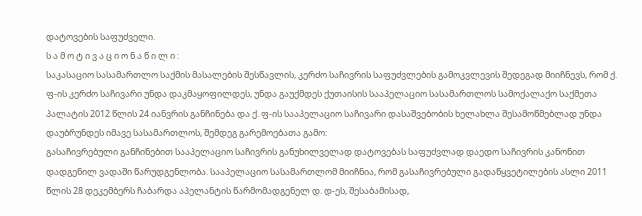დატოვების საფუძველი.
ს ა მ ო ტ ი ვ ა ც ი ო ნ ა წ ი ლ ი :
საკასაციო სასამართლო საქმის მასალების შესწავლის, კერძო საჩივრის საფუძვლების გამოკვლევის შედეგად მიიჩნევს, რომ ქ. ფ-ის კერძო საჩივარი უნდა დაკმაყოფილდეს, უნდა გაუქმდეს ქუთაისის სააპელაციო სასამართლოს სამოქალაქო საქმეთა პალატის 2012 წლის 24 იანვრის განჩინება და ქ. ფ-ის სააპელაციო საჩივარი დასაშვებობის ხელახლა შესამოწმებლად უნდა დაუბრუნდეს იმავე სასამართლოს, შემდეგ გარემოებათა გამო:
გასაჩივრებული განჩინებით სააპელაციო საჩივრის განუხილველად დატოვებას საფუძვლად დაედო საჩივრის კანონით დადგენილ ვადაში წარუდგენლობა. სააპელაციო სასამართლომ მიიჩნია, რომ გასაჩივრებული გადაწყვეტილების ასლი 2011 წლის 28 დეკემბერს ჩაბარდა აპელანტის წარმომადგენელ დ. დ-ეს, შესაბამისად,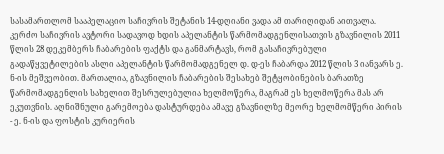სასამართლომ სააპელაციო საჩივრის შეტანის 14-დღიანი ვადა ამ თარიღიდან აითვალა.
კერძო საჩივრის ავტორი სადავოდ ხდის აპელანტის წარმომადგენლისათვის გზავნილის 2011 წლის 28 დეკემბერს ჩაბარების ფაქტს და განმარტავს, რომ გასაჩივრებული გადაწყვეტილების ასლი აპელანტის წარმომადგენელ დ. დ-ეს ჩაბარდა 2012 წლის 3 იანვარს ე. ნ-ის მეშვეობით. მართალია, გზავნილის ჩაბარების შესახებ შეტყობინების ბარათზე წარმომადგენლის სახელით შესრულებულია ხელმოწერა, მაგრამ ეს ხელმოწერა მას არ ეკუთვნის. აღნიშნული გარემოება დასტურდება ამავე გზავნილზე მეორე ხელმომწერი პირის - ე. ნ-ის და ფოსტის კურიერის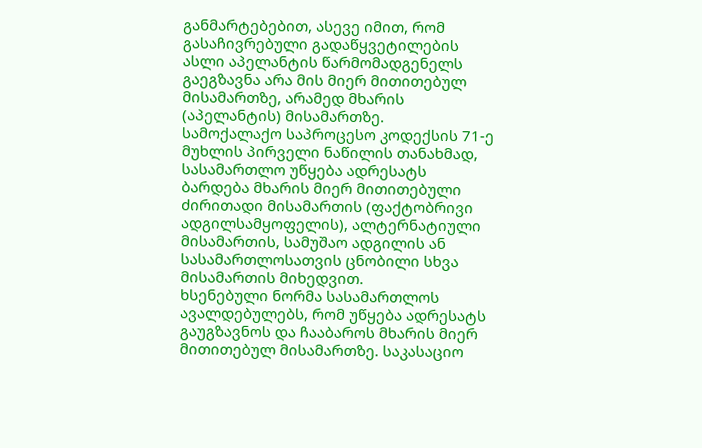განმარტებებით, ასევე იმით, რომ გასაჩივრებული გადაწყვეტილების ასლი აპელანტის წარმომადგენელს გაეგზავნა არა მის მიერ მითითებულ მისამართზე, არამედ მხარის (აპელანტის) მისამართზე.
სამოქალაქო საპროცესო კოდექსის 71-ე მუხლის პირველი ნაწილის თანახმად, სასამართლო უწყება ადრესატს ბარდება მხარის მიერ მითითებული ძირითადი მისამართის (ფაქტობრივი ადგილსამყოფელის), ალტერნატიული მისამართის, სამუშაო ადგილის ან სასამართლოსათვის ცნობილი სხვა მისამართის მიხედვით.
ხსენებული ნორმა სასამართლოს ავალდებულებს, რომ უწყება ადრესატს გაუგზავნოს და ჩააბაროს მხარის მიერ მითითებულ მისამართზე. საკასაციო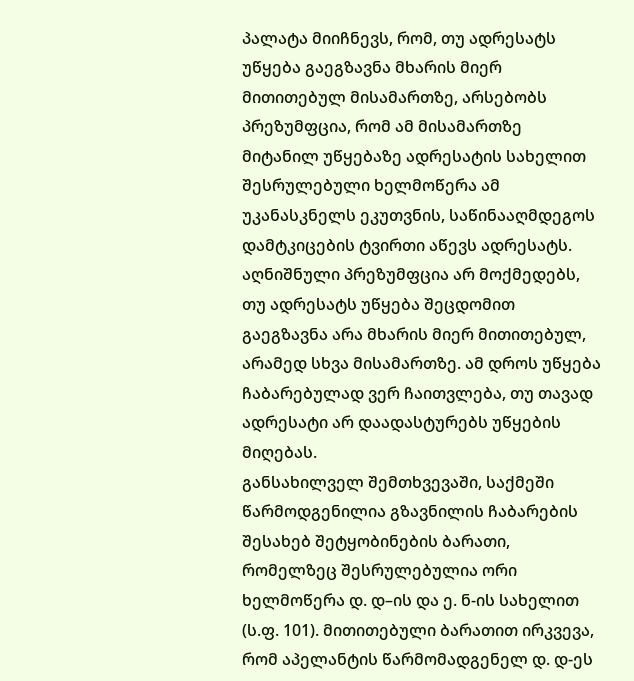პალატა მიიჩნევს, რომ, თუ ადრესატს უწყება გაეგზავნა მხარის მიერ მითითებულ მისამართზე, არსებობს პრეზუმფცია, რომ ამ მისამართზე მიტანილ უწყებაზე ადრესატის სახელით შესრულებული ხელმოწერა ამ უკანასკნელს ეკუთვნის, საწინააღმდეგოს დამტკიცების ტვირთი აწევს ადრესატს. აღნიშნული პრეზუმფცია არ მოქმედებს, თუ ადრესატს უწყება შეცდომით გაეგზავნა არა მხარის მიერ მითითებულ, არამედ სხვა მისამართზე. ამ დროს უწყება ჩაბარებულად ვერ ჩაითვლება, თუ თავად ადრესატი არ დაადასტურებს უწყების მიღებას.
განსახილველ შემთხვევაში, საქმეში წარმოდგენილია გზავნილის ჩაბარების შესახებ შეტყობინების ბარათი, რომელზეც შესრულებულია ორი ხელმოწერა დ. დ–ის და ე. ნ-ის სახელით (ს.ფ. 101). მითითებული ბარათით ირკვევა, რომ აპელანტის წარმომადგენელ დ. დ-ეს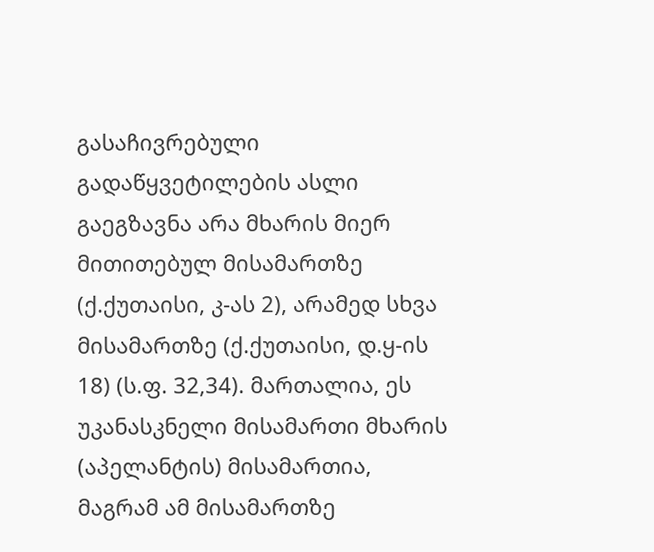გასაჩივრებული გადაწყვეტილების ასლი გაეგზავნა არა მხარის მიერ მითითებულ მისამართზე (ქ.ქუთაისი, კ-ას 2), არამედ სხვა მისამართზე (ქ.ქუთაისი, დ.ყ-ის 18) (ს.ფ. 32,34). მართალია, ეს უკანასკნელი მისამართი მხარის (აპელანტის) მისამართია, მაგრამ ამ მისამართზე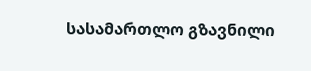სასამართლო გზავნილი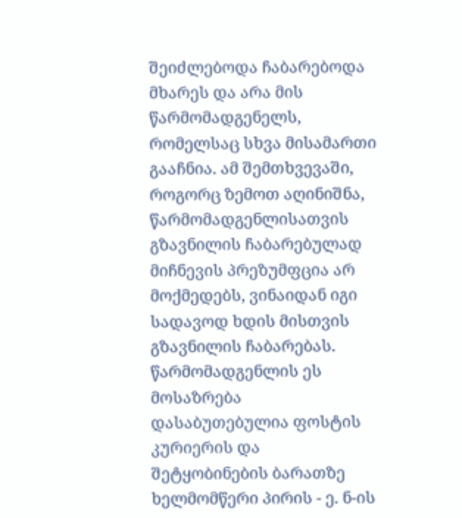შეიძლებოდა ჩაბარებოდა მხარეს და არა მის წარმომადგენელს, რომელსაც სხვა მისამართი გააჩნია. ამ შემთხვევაში, როგორც ზემოთ აღინიშნა, წარმომადგენლისათვის გზავნილის ჩაბარებულად მიჩნევის პრეზუმფცია არ მოქმედებს, ვინაიდან იგი სადავოდ ხდის მისთვის გზავნილის ჩაბარებას. წარმომადგენლის ეს მოსაზრება დასაბუთებულია ფოსტის კურიერის და შეტყობინების ბარათზე ხელმომწერი პირის - ე. ნ-ის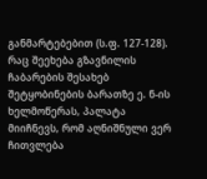განმარტებებით (ს.ფ. 127-128). რაც შეეხება გზავნილის ჩაბარების შესახებ შეტყობინების ბარათზე ე. ნ-ის ხელმოწერას, პალატა მიიჩნევს, რომ აღნიშნული ვერ ჩითვლება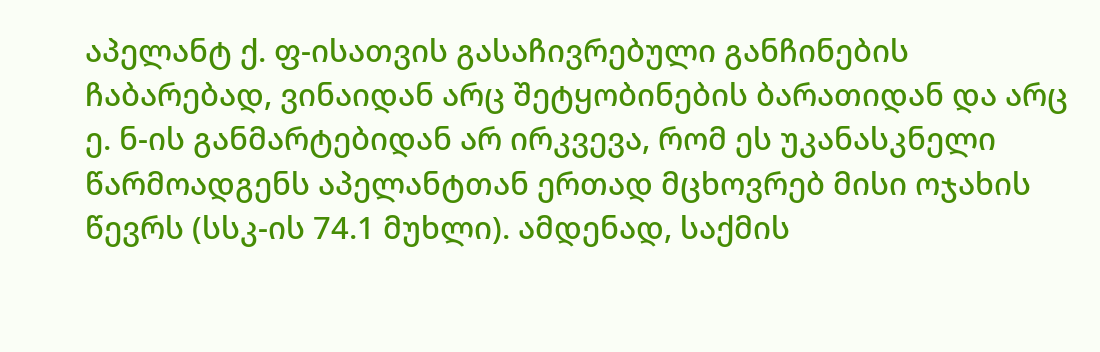აპელანტ ქ. ფ-ისათვის გასაჩივრებული განჩინების ჩაბარებად, ვინაიდან არც შეტყობინების ბარათიდან და არც ე. ნ-ის განმარტებიდან არ ირკვევა, რომ ეს უკანასკნელი წარმოადგენს აპელანტთან ერთად მცხოვრებ მისი ოჯახის წევრს (სსკ-ის 74.1 მუხლი). ამდენად, საქმის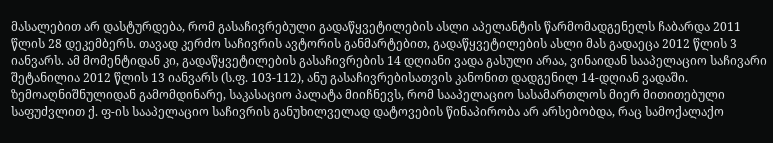მასალებით არ დასტურდება, რომ გასაჩივრებული გადაწყვეტილების ასლი აპელანტის წარმომადგენელს ჩაბარდა 2011 წლის 28 დეკემბერს. თავად კერძო საჩივრის ავტორის განმარტებით, გადაწყვეტილების ასლი მას გადაეცა 2012 წლის 3 იანვარს. ამ მომენტიდან კი, გადაწყვეტილების გასაჩივრების 14 დღიანი ვადა გასული არაა, ვინაიდან სააპელაციო საჩივარი შეტანილია 2012 წლის 13 იანვარს (ს.ფ. 103-112), ანუ გასაჩივრებისათვის კანონით დადგენილ 14-დღიან ვადაში.
ზემოაღნიშნულიდან გამომდინარე, საკასაციო პალატა მიიჩნევს, რომ სააპელაციო სასამართლოს მიერ მითითებული საფუძვლით ქ. ფ-ის სააპელაციო საჩივრის განუხილველად დატოვების წინაპირობა არ არსებობდა, რაც სამოქალაქო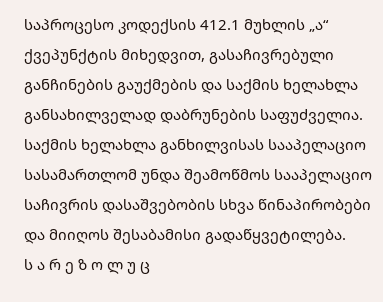საპროცესო კოდექსის 412.1 მუხლის „ა“ ქვეპუნქტის მიხედვით, გასაჩივრებული განჩინების გაუქმების და საქმის ხელახლა განსახილველად დაბრუნების საფუძველია. საქმის ხელახლა განხილვისას სააპელაციო სასამართლომ უნდა შეამოწმოს სააპელაციო საჩივრის დასაშვებობის სხვა წინაპირობები და მიიღოს შესაბამისი გადაწყვეტილება.
ს ა რ ე ზ ო ლ უ ც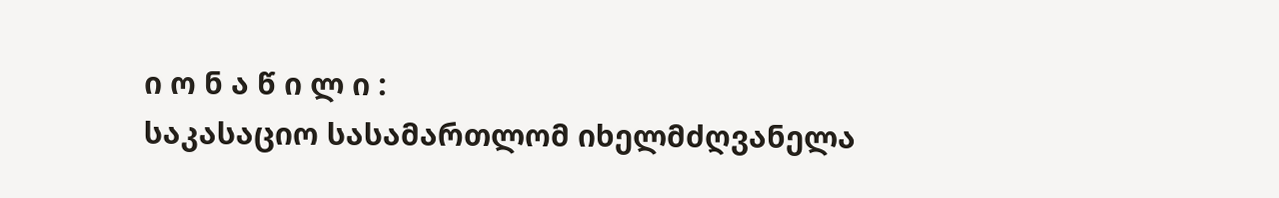ი ო ნ ა წ ი ლ ი :
საკასაციო სასამართლომ იხელმძღვანელა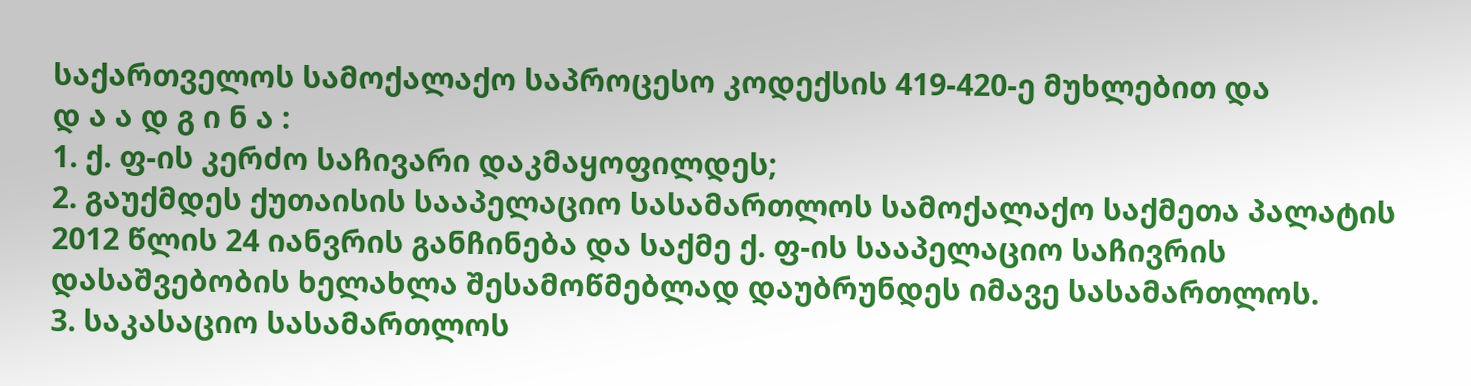საქართველოს სამოქალაქო საპროცესო კოდექსის 419-420-ე მუხლებით და
დ ა ა დ გ ი ნ ა :
1. ქ. ფ-ის კერძო საჩივარი დაკმაყოფილდეს;
2. გაუქმდეს ქუთაისის სააპელაციო სასამართლოს სამოქალაქო საქმეთა პალატის 2012 წლის 24 იანვრის განჩინება და საქმე ქ. ფ-ის სააპელაციო საჩივრის დასაშვებობის ხელახლა შესამოწმებლად დაუბრუნდეს იმავე სასამართლოს.
3. საკასაციო სასამართლოს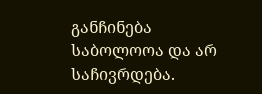განჩინება საბოლოოა და არ საჩივრდება.